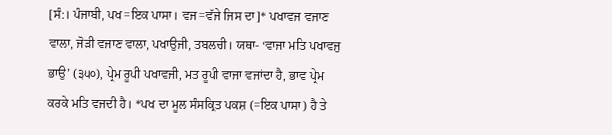[ਸੰ:। ਪੰਜਾਬੀ, ਪਖ=ਇਕ ਪਾਸਾ। ਵਜ=ਵੱਜੇ ਜਿਸ ਦਾ]* ਪਖਾਵਜ ਵਜਾਣ ਵਾਲਾ, ਜੋੜੀ ਵਜਾਣ ਵਾਲਾ, ਪਖਾਉਜੀ, ਤਬਲਚੀ। ਯਥਾ- ‘ਵਾਜਾ ਮਤਿ ਪਖਾਵਜੁ ਭਾਉ’ (੩੫੦), ਪ੍ਰੇਮ ਰੂਪੀ ਪਖਾਵਜੀ, ਮਤ ਰੂਪੀ ਵਾਜਾ ਵਜਾਂਦਾ ਹੈ, ਭਾਵ ਪ੍ਰੇਮ ਕਰਕੇ ਮਤਿ ਵਜਦੀ ਹੈ। *ਪਖ ਦਾ ਮੂਲ ਸੰਸਕ੍ਰਿਤ ਪਕਸ਼ (=ਇਕ ਪਾਸਾ) ਹੈ ਤੇ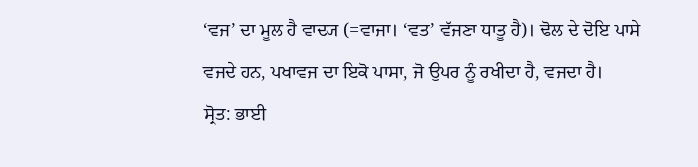‘ਵਜ’ ਦਾ ਮੂਲ ਹੈ ਵਾਦ੍ਯ (=ਵਾਜਾ। ‘ਵਤ’ ਵੱਜਣਾ ਧਾਤੂ ਹੈ)। ਢੋਲ ਦੇ ਦੋਇ ਪਾਸੇ ਵਜਦੇ ਹਨ, ਪਖਾਵਜ ਦਾ ਇਕੋ ਪਾਸਾ, ਜੋ ਉਪਰ ਨੂੰ ਰਖੀਦਾ ਹੈ, ਵਜਦਾ ਹੈ।
ਸ੍ਰੋਤ: ਭਾਈ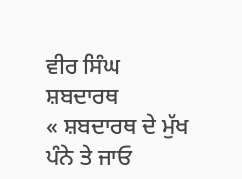ਵੀਰ ਸਿੰਘ ਸ਼ਬਦਾਰਥ
« ਸ਼ਬਦਾਰਥ ਦੇ ਮੁੱਖ ਪੰਨੇ ਤੇ ਜਾਓ